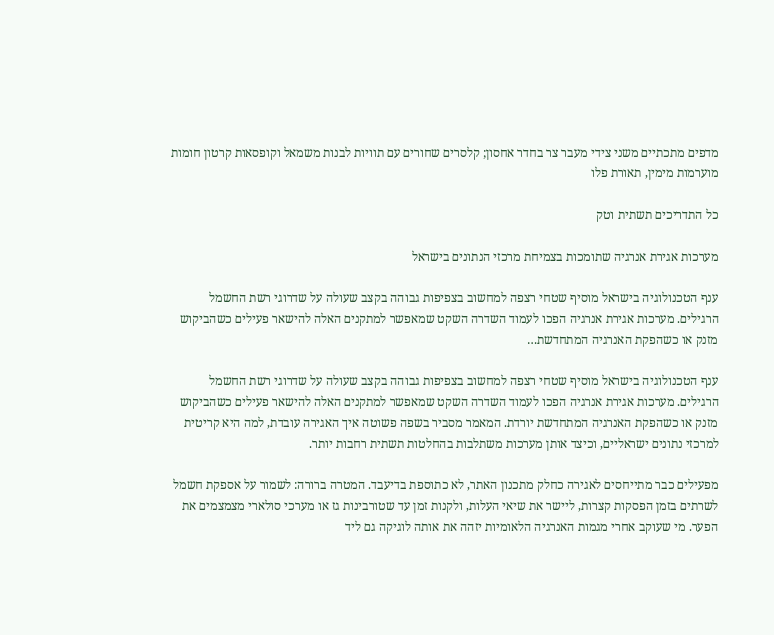מדפים מתכתיים משני צידי מעבר צר בחדר אחסון; קלסרים שחורים עם תוויות לבנות משמאל וקופסאות קרטון חומות מוערמות מימין, תאורת פלו

כל התדריכים תשתית וטק

מערכות אגירת אנרגיה שתומכות בצמיחת מרכזי הנתונים בישראל

ענף הטכנולוגיה בישראל מוסיף שטחי רצפה למחשוב בצפיפות גבוהה בקצב שעולה על שדרוגי רשת החשמל הרגילים. מערכות אגירת אנרגיה הפכו לעמוד השדרה השקט שמאפשר למתקנים האלה להישאר פעילים כשהביקוש מזנק או כשהפקת האנרגיה המתחדשת…

ענף הטכנולוגיה בישראל מוסיף שטחי רצפה למחשוב בצפיפות גבוהה בקצב שעולה על שדרוגי רשת החשמל הרגילים. מערכות אגירת אנרגיה הפכו לעמוד השדרה השקט שמאפשר למתקנים האלה להישאר פעילים כשהביקוש מזנק או כשהפקת האנרגיה המתחדשת יורדת. המאמר מסביר בשפה פשוטה איך האגירה עובדת, למה היא קריטית למרכזי נתונים ישראליים, וכיצד אותן מערכות משתלבות בהחלטות תשתית רחבות יותר.

מפעילים כבר מתייחסים לאגירה כחלק מתכנון האתר, לא כתוספת בדיעבד. המטרה ברורה: לשמור על אספקת חשמל לשרתים בזמן הפסקות קצרות, ליישר את שיאי העלות, ולקנות זמן עד שטורבינות גז או מערכי סולארי מצמצמים את הפער. מי שעוקב אחרי מגמות האנרגיה הלאומיות יזהה את אותה לוגיקה גם ליד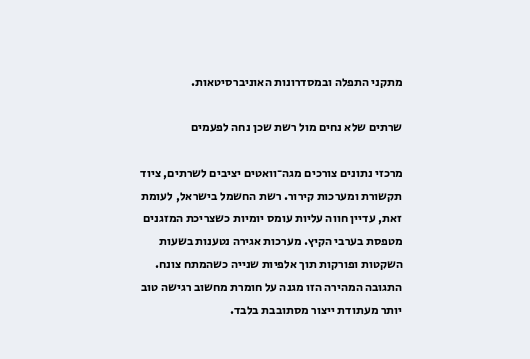מתקני התפלה ובמסדרונות האוניברסיטאות.

שרתים שלא נחים מול רשת שכן נחה לפעמים

מרכזי נתונים צורכים מגה־וואטים יציבים לשרתים, ציוד תקשורת ומערכות קירור. רשת החשמל בישראל, לעומת זאת, עדיין חווה עליות עומס יומיות כשצריכת המזגנים מטפסת בערבי הקיץ. מערכות אגירה נטענות בשעות השקטות ופורקות תוך אלפיות שנייה כשהמתח צונח. התגובה המהירה הזו מגנה על חומרת מחשוב רגישה טוב יותר מעתודת ייצור מסתובבת בלבד.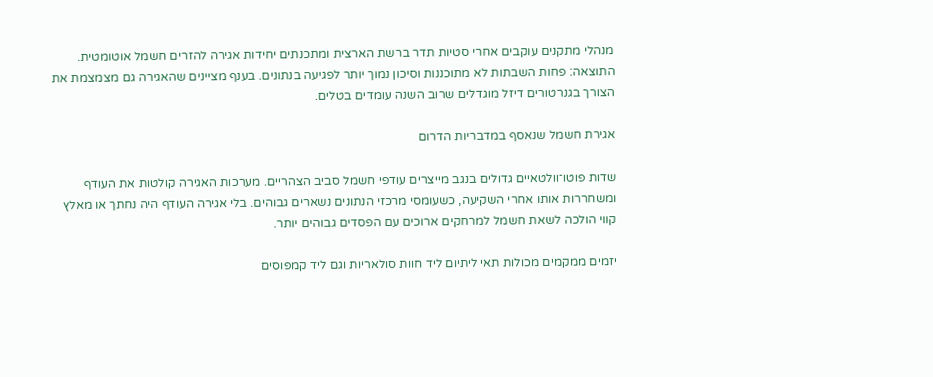מנהלי מתקנים עוקבים אחרי סטיות תדר ברשת הארצית ומתכנתים יחידות אגירה להזרים חשמל אוטומטית. התוצאה: פחות השבתות לא מתוכננות וסיכון נמוך יותר לפגיעה בנתונים. בענף מציינים שהאגירה גם מצמצמת את הצורך בגנרטורים דיזל מוגדלים שרוב השנה עומדים בטלים.

אגירת חשמל שנאסף במדבריות הדרום

שדות פוטו־וולטאיים גדולים בנגב מייצרים עודפי חשמל סביב הצהריים. מערכות האגירה קולטות את העודף ומשחררות אותו אחרי השקיעה, כשעומסי מרכזי הנתונים נשארים גבוהים. בלי אגירה העודף היה נחתך או מאלץ קווי הולכה לשאת חשמל למרחקים ארוכים עם הפסדים גבוהים יותר.

יזמים ממקמים מכולות תאי ליתיום ליד חוות סולאריות וגם ליד קמפוסים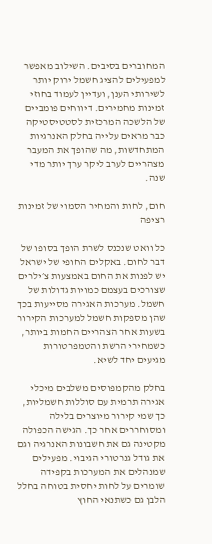המחוברים בסיבים. השילוב מאפשר למפעילים להציג חשמל ירוק יותר לשירותי הענן, ועדיין לעמוד בחוזי זמינות מחמירים. דיווחים פומביים של הלשכה המרכזית לסטטיסטיקה כבר מראים עלייה בחלק האנרגיות המתחדשות, מה שהופך את המעבר מצהריים לערב ליקר ערך יותר מדי שנה.

חום, לחות והמחיר הסמוי של זמינות רציפה

כל וואט שנכנס לשרת הופך בסופו של דבר לחום. באקלים החופי של ישראל יש לפנות את החום באמצעות צ׳ילרים שצורכים בעצמם כמויות גדולות של חשמל. מערכות האגירה מסייעות בכך שהן מספקות חשמל למערכות הקירור בשעות אחר הצהריים החמות ביותר, כשמחירי הרשת והטמפרטורות מגיעים יחד לשיא.

בחלק מהקמפוסים משלבים מיכלי אגירה תרמית עם סוללות חשמליות, כך שמי קירור מיוצרים בלילה ומסוחררים אחר כך. הגישה הכפולה מקטינה גם את חשבונות האנרגיה וגם את גודל גנרטורי הגיבוי. מפעילים שמנהלים את המערכות בקפידה שומרים על לחות יחסית בטוחה בחלל הלבן גם כשתנאי החוץ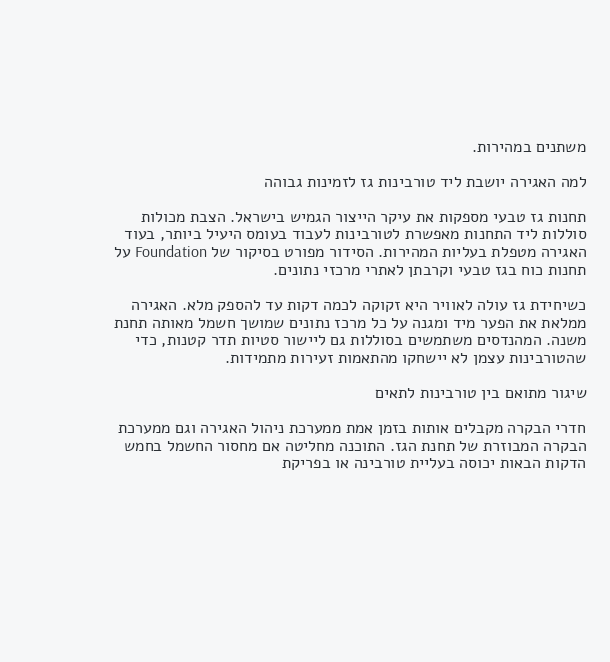משתנים במהירות.

למה האגירה יושבת ליד טורבינות גז לזמינות גבוהה

תחנות גז טבעי מספקות את עיקר הייצור הגמיש בישראל. הצבת מכולות סוללות ליד התחנות מאפשרת לטורבינות לעבוד בעומס היעיל ביותר, בעוד האגירה מטפלת בעליות המהירות. הסידור מפורט בסיקור של Foundation על תחנות כוח בגז טבעי וקרבתן לאתרי מרכזי נתונים.

כשיחידת גז עולה לאוויר היא זקוקה לכמה דקות עד להספק מלא. האגירה ממלאת את הפער מיד ומגנה על כל מרכז נתונים שמושך חשמל מאותה תחנת משנה. המהנדסים משתמשים בסוללות גם ליישור סטיות תדר קטנות, כדי שהטורבינות עצמן לא יישחקו מהתאמות זעירות מתמידות.

שיגור מתואם בין טורבינות לתאים

חדרי הבקרה מקבלים אותות בזמן אמת ממערכת ניהול האגירה וגם ממערכת הבקרה המבוזרת של תחנת הגז. התוכנה מחליטה אם מחסור החשמל בחמש הדקות הבאות יכוסה בעליית טורבינה או בפריקת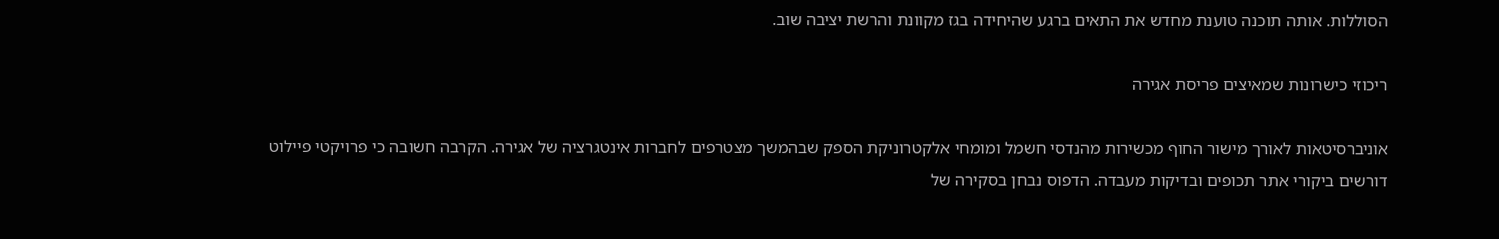הסוללות. אותה תוכנה טוענת מחדש את התאים ברגע שהיחידה בגז מקוונת והרשת יציבה שוב.

ריכוזי כישרונות שמאיצים פריסת אגירה

אוניברסיטאות לאורך מישור החוף מכשירות מהנדסי חשמל ומומחי אלקטרוניקת הספק שבהמשך מצטרפים לחברות אינטגרציה של אגירה. הקרבה חשובה כי פרויקטי פיילוט דורשים ביקורי אתר תכופים ובדיקות מעבדה. הדפוס נבחן בסקירה של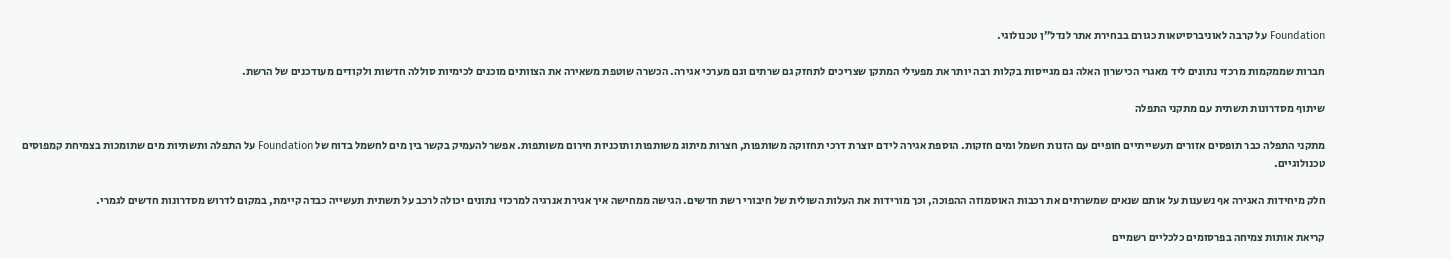Foundation על קרבה לאוניברסיטאות כגורם בבחירת אתר לנדל״ן טכנולוגי.

חברות שממקמות מרכזי נתונים ליד מאגרי הכישרון האלה גם מגייסות בקלות רבה יותר את מפעילי המתקן שצריכים לתחזק גם שרתים וגם מערכי אגירה. הכשרה שוטפת משאירה את הצוותים מוכנים לכימיות סוללה חדשות ולקודים מעודכנים של הרשת.

שיתוף מסדרונות תשתית עם מתקני התפלה

מתקני התפלה כבר תופסים אזורים תעשייתיים חופיים עם הזנות חשמל ומים חזקות. הוספת אגירה לידם יוצרת דרכי תחזוקה משותפות, חצרות מיתוג משותפות ותוכניות חירום משותפות. אפשר להעמיק בקשר בין מים לחשמל בדוח של Foundation על התפלה ותשתיות מים שתומכות בצמיחת קמפוסים טכנולוגיים.

חלק מיחידות האגירה אף נשענות על אותם שנאים שמשרתים את רכבות האוסמוזה ההפוכה, וכך מורידות את העלות השולית של חיבורי רשת חדשים. הגישה ממחישה איך אגירת אנרגיה למרכזי נתונים יכולה לרכב על תשתית תעשייה כבדה קיימת, במקום לדרוש מסדרונות חדשים לגמרי.

קריאת אותות צמיחה בפרסומים כלכליים רשמיים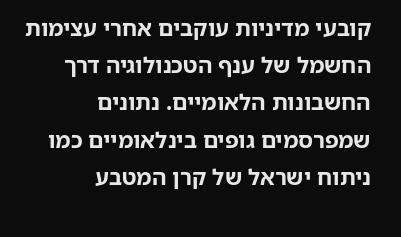קובעי מדיניות עוקבים אחרי עצימות החשמל של ענף הטכנולוגיה דרך החשבונות הלאומיים. נתונים שמפרסמים גופים בינלאומיים כמו ניתוח ישראל של קרן המטבע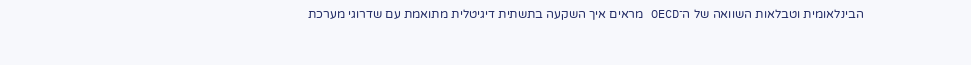הבינלאומית וטבלאות השוואה של ה־OECD מראים איך השקעה בתשתית דיגיטלית מתואמת עם שדרוגי מערכת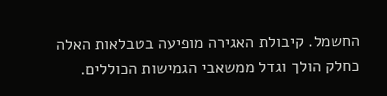החשמל. קיבולת האגירה מופיעה בטבלאות האלה כחלק הולך וגדל ממשאבי הגמישות הכוללים.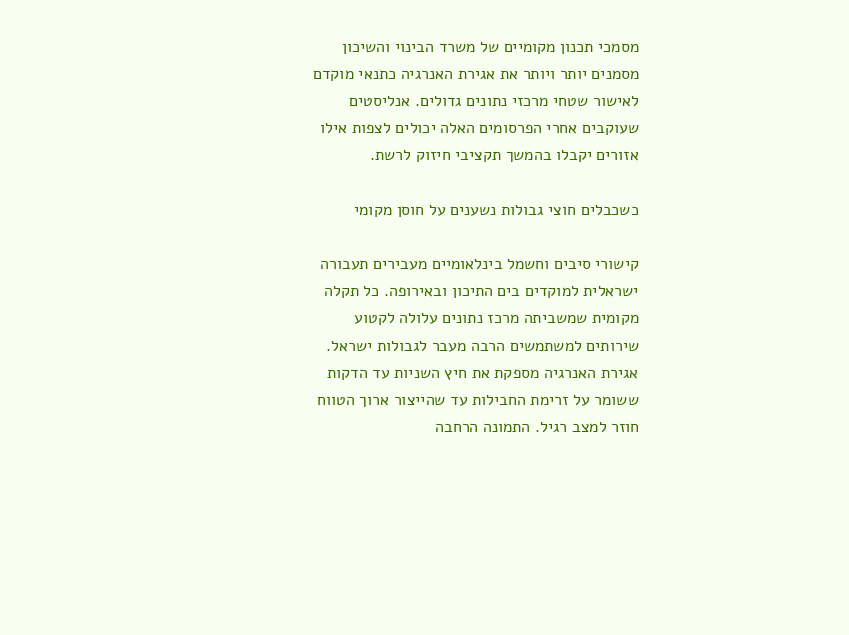מסמכי תכנון מקומיים של משרד הבינוי והשיכון מסמנים יותר ויותר את אגירת האנרגיה כתנאי מוקדם לאישור שטחי מרכזי נתונים גדולים. אנליסטים שעוקבים אחרי הפרסומים האלה יכולים לצפות אילו אזורים יקבלו בהמשך תקציבי חיזוק לרשת.

כשכבלים חוצי גבולות נשענים על חוסן מקומי

קישורי סיבים וחשמל בינלאומיים מעבירים תעבורה ישראלית למוקדים בים התיכון ובאירופה. כל תקלה מקומית שמשביתה מרכז נתונים עלולה לקטוע שירותים למשתמשים הרבה מעבר לגבולות ישראל. אגירת האנרגיה מספקת את חיץ השניות עד הדקות ששומר על זרימת החבילות עד שהייצור ארוך הטווח חוזר למצב רגיל. התמונה הרחבה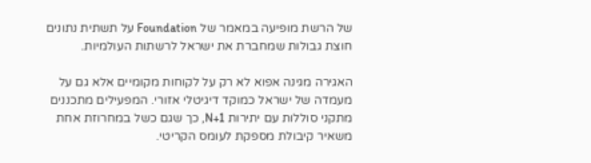של הרשת מופיעה במאמר של Foundation על תשתית נתונים חוצת גבולות שמחברת את ישראל לרשתות העולמיות.

האגירה מגינה אפוא לא רק על לקוחות מקומיים אלא גם על מעמדה של ישראל כמוקד דיגיטלי אזורי. המפעילים מתכננים מתקני סוללות עם יתירות N+1, כך שגם כשל במחרוזת אחת משאיר קיבולת מספקת לעומס הקריטי.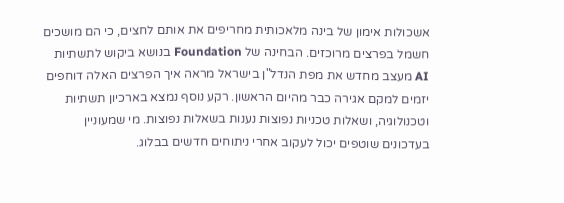אשכולות אימון של בינה מלאכותית מחריפים את אותם לחצים, כי הם מושכים חשמל בפרצים מרוכזים. הבחינה של Foundation בנושא ביקוש לתשתיות AI מעצב מחדש את מפת הנדל"ן בישראל מראה איך הפרצים האלה דוחפים יזמים למקם אגירה כבר מהיום הראשון. רקע נוסף נמצא בארכיון תשתיות וטכנולוגיה, ושאלות טכניות נפוצות נענות בשאלות נפוצות. מי שמעוניין בעדכונים שוטפים יכול לעקוב אחרי ניתוחים חדשים בבלוג.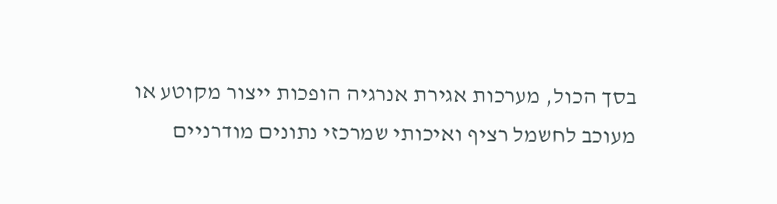בסך הכול, מערכות אגירת אנרגיה הופכות ייצור מקוטע או מעוכב לחשמל רציף ואיכותי שמרכזי נתונים מודרניים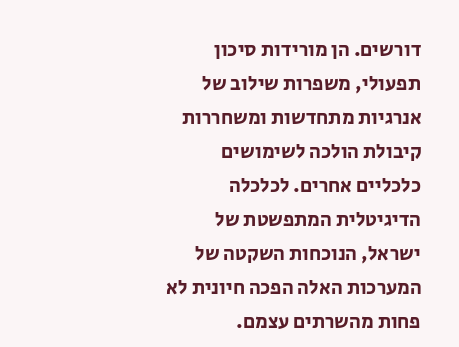דורשים. הן מורידות סיכון תפעולי, משפרות שילוב של אנרגיות מתחדשות ומשחררות קיבולת הולכה לשימושים כלכליים אחרים. לכלכלה הדיגיטלית המתפשטת של ישראל, הנוכחות השקטה של המערכות האלה הפכה חיונית לא פחות מהשרתים עצמם.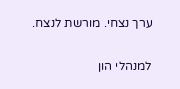ערך נצחי. מורשת לנצח.

למנהלי הון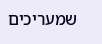שמעריכים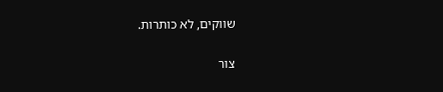שווקים, לא כותרות.

צור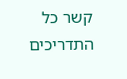קשר כל התדריכים